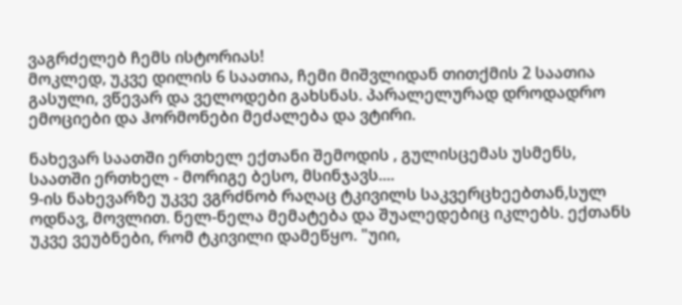ვაგრძელებ ჩემს ისტორიას!
მოკლედ, უკვე დილის 6 საათია, ჩემი მიშვლიდან თითქმის 2 საათია გასული, ვწევარ და ველოდები გახსნას. პარალელურად დროდადრო ემოციები და ჰორმონები მეძალება და ვტირი.

ნახევარ საათში ერთხელ ექთანი შემოდის , გულისცემას უსმენს, საათში ერთხელ - მორიგე ბესო, მსინჯავს....
9-ის ნახევარზე უკვე ვგრძნობ რაღაც ტკივილს საკვერცხეებთან,სულ ოდნავ, მოვლით. ნელ-ნელა მემატება და შუალედებიც იკლებს. ექთანს უკვე ვეუბნები, რომ ტკივილი დამეწყო. "უიი,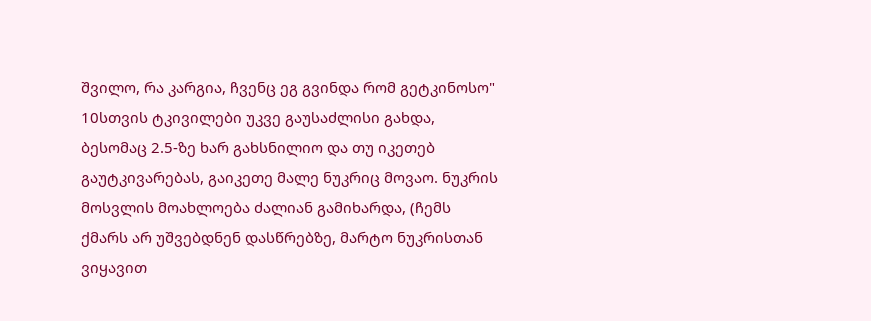შვილო, რა კარგია, ჩვენც ეგ გვინდა რომ გეტკინოსო"
10სთვის ტკივილები უკვე გაუსაძლისი გახდა, ბესომაც 2.5-ზე ხარ გახსნილიო და თუ იკეთებ გაუტკივარებას, გაიკეთე მალე ნუკრიც მოვაო. ნუკრის მოსვლის მოახლოება ძალიან გამიხარდა, (ჩემს ქმარს არ უშვებდნენ დასწრებზე, მარტო ნუკრისთან ვიყავით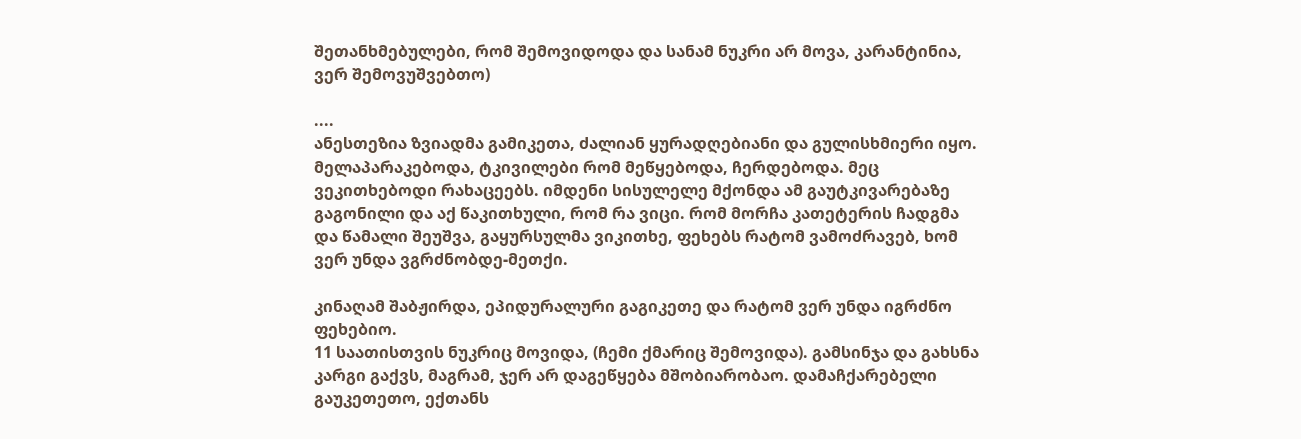შეთანხმებულები, რომ შემოვიდოდა და სანამ ნუკრი არ მოვა, კარანტინია, ვერ შემოვუშვებთო)

....
ანესთეზია ზვიადმა გამიკეთა, ძალიან ყურადღებიანი და გულისხმიერი იყო. მელაპარაკებოდა, ტკივილები რომ მეწყებოდა, ჩერდებოდა. მეც ვეკითხებოდი რახაცეებს. იმდენი სისულელე მქონდა ამ გაუტკივარებაზე გაგონილი და აქ წაკითხული, რომ რა ვიცი. რომ მორჩა კათეტერის ჩადგმა და წამალი შეუშვა, გაყურსულმა ვიკითხე, ფეხებს რატომ ვამოძრავებ, ხომ ვერ უნდა ვგრძნობდე-მეთქი.

კინაღამ შაბჟირდა, ეპიდურალური გაგიკეთე და რატომ ვერ უნდა იგრძნო ფეხებიო.
11 საათისთვის ნუკრიც მოვიდა, (ჩემი ქმარიც შემოვიდა). გამსინჯა და გახსნა კარგი გაქვს, მაგრამ, ჯერ არ დაგეწყება მშობიარობაო. დამაჩქარებელი გაუკეთეთო, ექთანს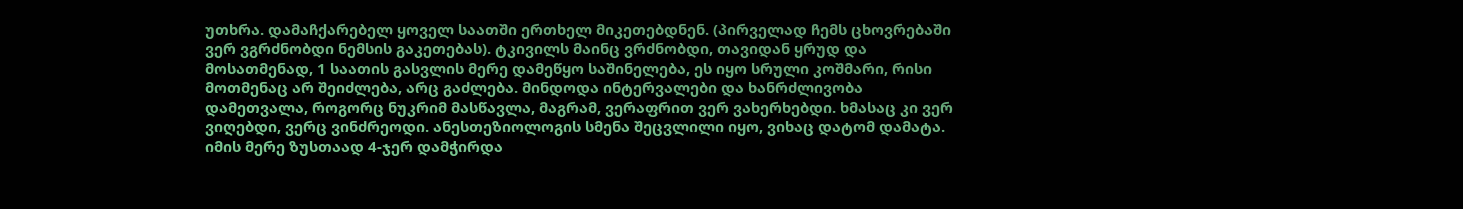უთხრა. დამაჩქარებელ ყოველ საათში ერთხელ მიკეთებდნენ. (პირველად ჩემს ცხოვრებაში ვერ ვგრძნობდი ნემსის გაკეთებას). ტკივილს მაინც ვრძნობდი, თავიდან ყრუდ და მოსათმენად, 1 საათის გასვლის მერე დამეწყო საშინელება, ეს იყო სრული კოშმარი, რისი მოთმენაც არ შეიძლება, არც გაძლება. მინდოდა ინტერვალები და ხანრძლივობა დამეთვალა, როგორც ნუკრიმ მასწავლა, მაგრამ, ვერაფრით ვერ ვახერხებდი. ხმასაც კი ვერ ვიღებდი, ვერც ვინძრეოდი. ანესთეზიოლოგის სმენა შეცვლილი იყო, ვიხაც დატომ დამატა. იმის მერე ზუსთაად 4-ჯერ დამჭირდა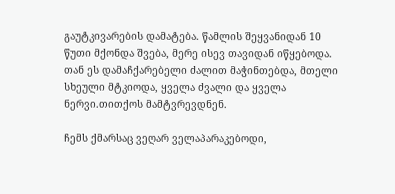გაუტკივარების დამატება. წამლის შეყვანიდან 10 წუთი მქონდა შვება, მერე ისევ თავიდან იწყებოდა. თან ეს დამაჩქარებელი ძალით მაჭინთებდა, მთელი სხეული მტკიოდა, ყველა ძვალი და ყველა ნერვი.თითქოს მამტვრევდნენ.

ჩემს ქმარსაც ვეღარ ველაპარაკებოდი,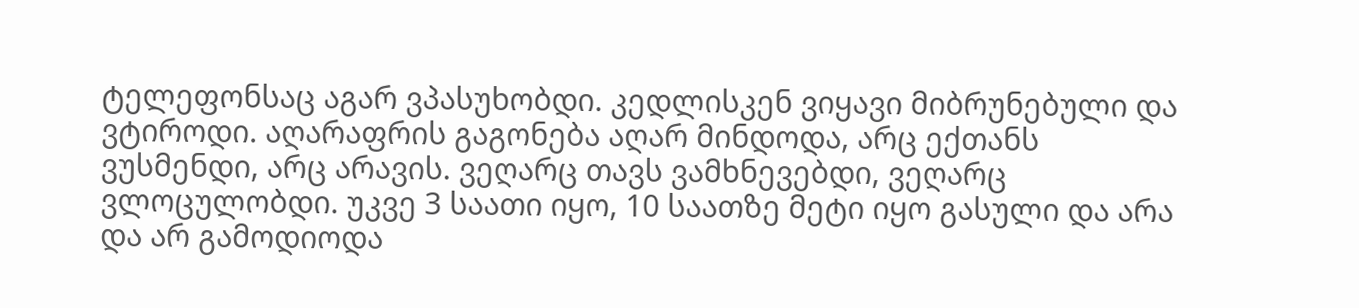ტელეფონსაც აგარ ვპასუხობდი. კედლისკენ ვიყავი მიბრუნებული და ვტიროდი. აღარაფრის გაგონება აღარ მინდოდა, არც ექთანს ვუსმენდი, არც არავის. ვეღარც თავს ვამხნევებდი, ვეღარც ვლოცულობდი. უკვე 3 საათი იყო, 10 საათზე მეტი იყო გასული და არა და არ გამოდიოდა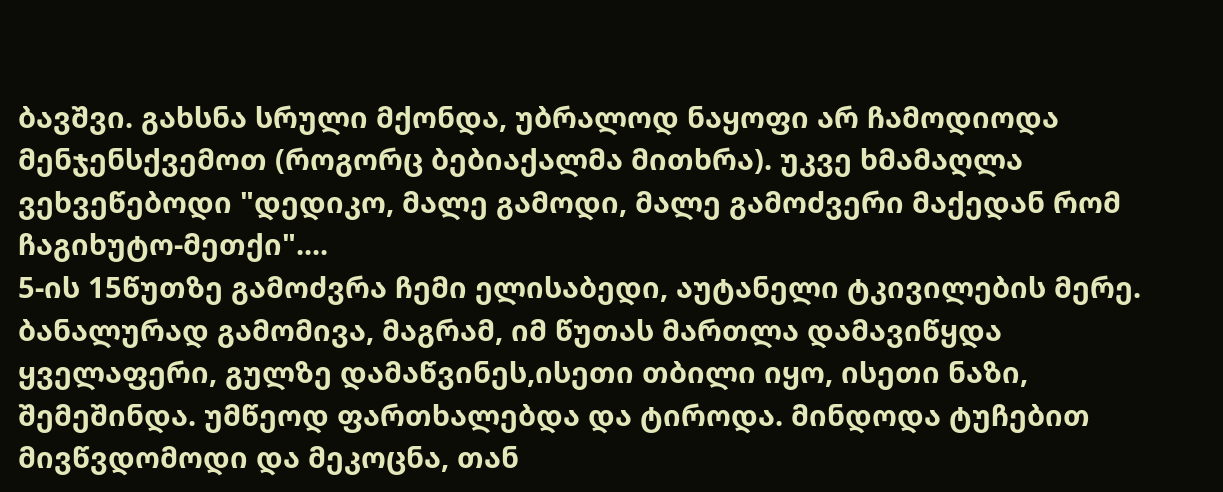ბავშვი. გახსნა სრული მქონდა, უბრალოდ ნაყოფი არ ჩამოდიოდა მენჯენსქვემოთ (როგორც ბებიაქალმა მითხრა). უკვე ხმამაღლა ვეხვეწებოდი "დედიკო, მალე გამოდი, მალე გამოძვერი მაქედან რომ ჩაგიხუტო-მეთქი"....
5-ის 15წუთზე გამოძვრა ჩემი ელისაბედი, აუტანელი ტკივილების მერე. ბანალურად გამომივა, მაგრამ, იმ წუთას მართლა დამავიწყდა ყველაფერი, გულზე დამაწვინეს,ისეთი თბილი იყო, ისეთი ნაზი, შემეშინდა. უმწეოდ ფართხალებდა და ტიროდა. მინდოდა ტუჩებით მივწვდომოდი და მეკოცნა, თან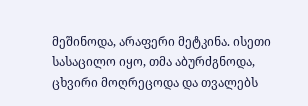მეშინოდა, არაფერი მეტკინა. ისეთი სასაცილო იყო, თმა აბურძგნოდა, ცხვირი მოღრეცოდა და თვალებს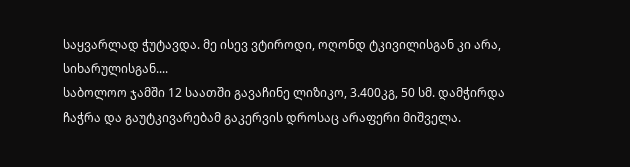საყვარლად ჭუტავდა. მე ისევ ვტიროდი, ოღონდ ტკივილისგან კი არა, სიხარულისგან....
საბოლოო ჯამში 12 საათში გავაჩინე ლიზიკო, 3.400კგ, 50 სმ. დამჭირდა ჩაჭრა და გაუტკივარებამ გაკერვის დროსაც არაფერი მიშველა.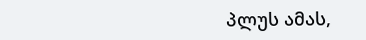პლუს ამას,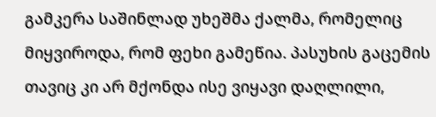გამკერა საშინლად უხეშმა ქალმა, რომელიც მიყვიროდა, რომ ფეხი გამეწია. პასუხის გაცემის თავიც კი არ მქონდა ისე ვიყავი დაღლილი,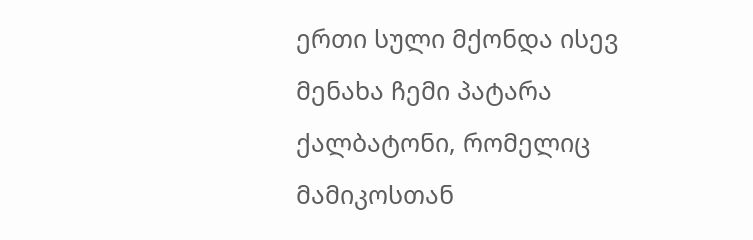ერთი სული მქონდა ისევ მენახა ჩემი პატარა ქალბატონი, რომელიც მამიკოსთან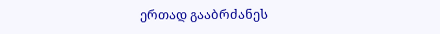ერთად გააბრძანეს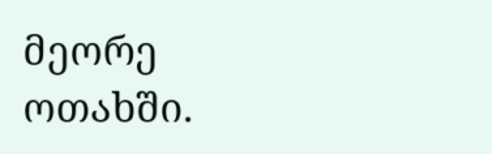მეორე ოთახში.